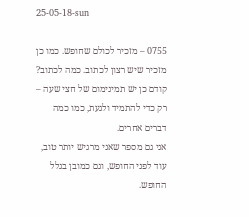25-05-18-sun

0755 – מזכיר לכולם שחופש. כמו כן מזכיר שיש רצון לכתוב. כמה לכתוב? קודם כן יש תמינימום של חצי שעה – רק כדי להתמיד ולגעת, כמו כמה דברים אחרים.
אני גם מספר שאני מרגיש יותר טוב, עוד לפני החופש, וגם כמובן בגלל החופש.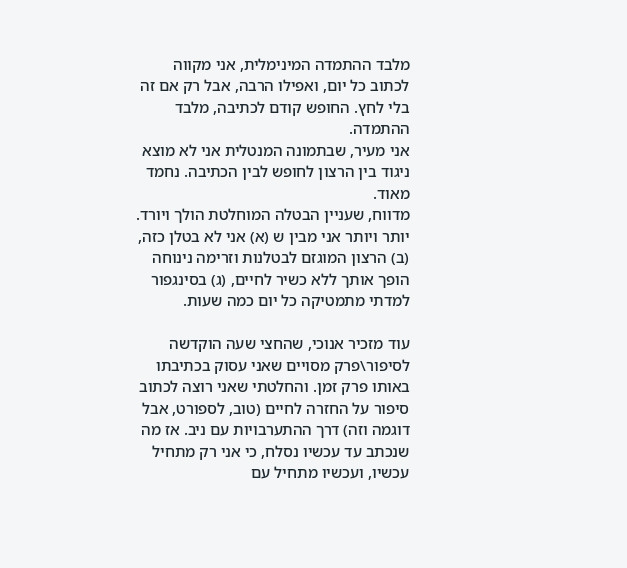מלבד ההתמדה המינימלית, אני מקווה לכתוב כל יום, ואפילו הרבה, אבל רק אם זה בלי לחץ. החופש קודם לכתיבה, מלבד ההתמדה.
אני מעיר, שבתמונה המנטלית אני לא מוצא ניגוד בין הרצון לחופש לבין הכתיבה. נחמד מאוד.
מדווח, שעניין הבטלה המוחלטת הולך ויורד. יותר ויותר אני מבין ש (א) אני לא בטלן כזה, (ב) הרצון המוגזם לבטלנות וזרימה נינוחה הופך אותך ללא כשיר לחיים, (ג) בסינגפור למדתי מתמטיקה כל יום כמה שעות.

עוד מזכיר אנוכי, שהחצי שעה הוקדשה לסיפור\פרק מסויים שאני עסוק בכתיבתו באותו פרק זמן. והחלטתי שאני רוצה לכתוב סיפור על החזרה לחיים (טוב, לספורט, אבל דוגמה וזה) דרך ההתערבויות עם ניב. אז מה שנכתב עד עכשיו נסלח, כי אני רק מתחיל עכשיו, ועכשיו מתחיל עם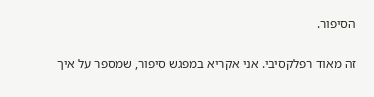הסיפור.

זה מאוד רפלקסיבי. אני אקריא במפגש סיפור, שמספר על איך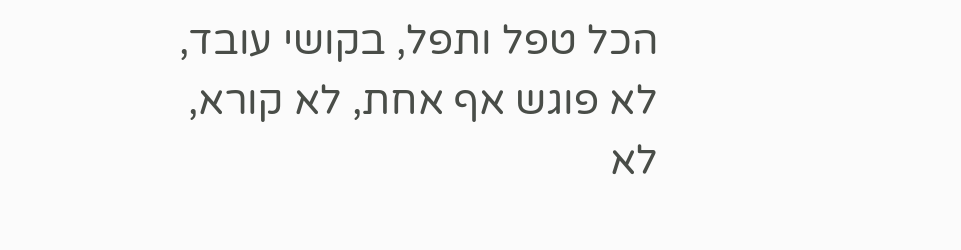הכל טפל ותפל, בקושי עובד, לא פוגש אף אחת, לא קורא, לא